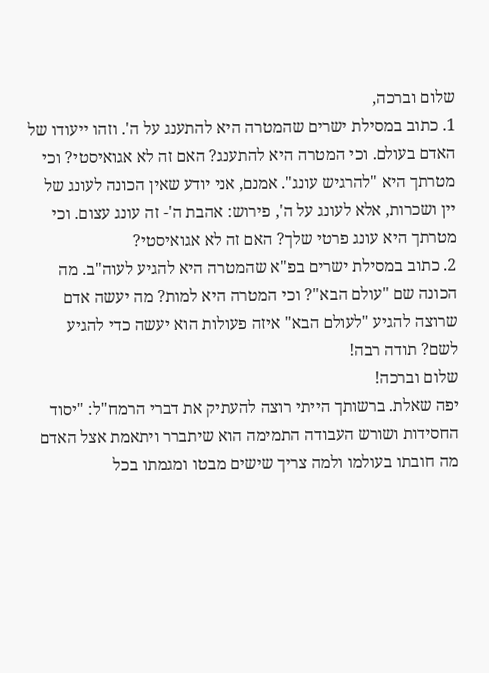שלום וברכה,
1. כתוב במסילת ישרים שהמטרה היא להתענג על ה'. וזהו ייעודו של האדם בעולם. וכי המטרה היא להתענג? האם זה לא אגואיסטי? וכי מטרתך היא "להרגיש עונג". אמנם, אני יודע שאין הכונה לעונג של יין ושכרות, אלא לעונג על ה', פירוש: אהבת ה'- זה עונג עצום. וכי מטרתך היא עונג פרטי שלך? האם זה לא אגואיסטי?
2. כתוב במסילת ישרים בפ"א שהמטרה היא להגיע לעוה"ב. מה הכונה שם "עולם הבא"? וכי המטרה היא למות? מה יעשה אדם שרוצה להגיע "לעולם הבא" איזה פעולות הוא יעשה כדי להגיע לשם? תודה רבה!
שלום וברכה!
יפה שאלת. ברשותך הייתי רוצה להעתיק את דברי הרמח"ל: "יסוד החסידות ושורש העבודה התמימה הוא שיתברר ויתאמת אצל האדם מה חובתו בעולמו ולמה צריך שישים מבטו ומגמתו בכל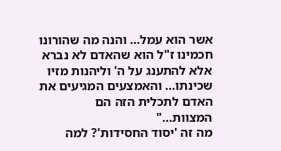אשר הוא עמל… והנה מה שהורונו חכמינו ז"ל הוא שהאדם לא נברא אלא להתענג על ה' וליהנות מזיו שכינתו… והאמצעים המגיעים את האדם לתכלית הזה הם המצוות…"
מה זה 'יסוד החסידות'? למה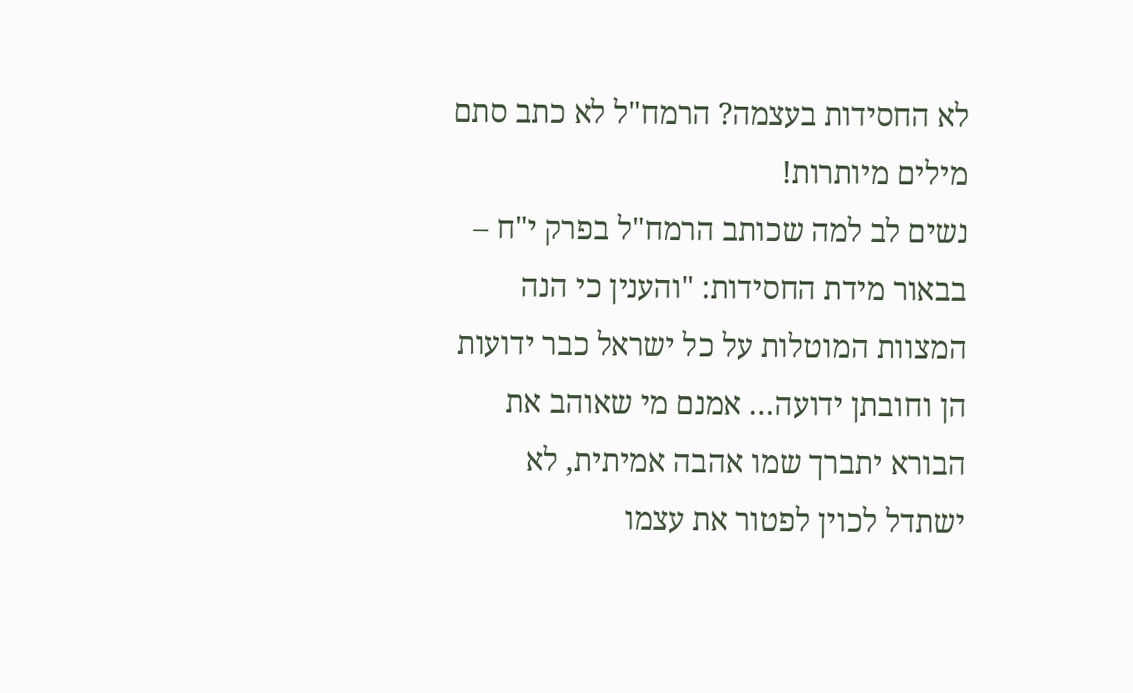לא החסידות בעצמה? הרמח"ל לא כתב סתם מילים מיותרות!
נשים לב למה שכותב הרמח"ל בפרק י"ח – בבאור מידת החסידות: "והענין כי הנה המצוות המוטלות על כל ישראל כבר ידועות הן וחובתן ידועה… אמנם מי שאוהב את הבורא יתברך שמו אהבה אמיתית, לא ישתדל לכוין לפטור את עצמו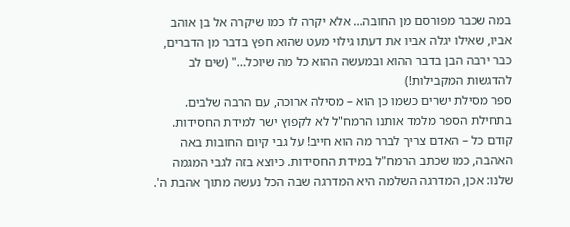במה שכבר מפורסם מן החובה… אלא יקרה לו כמו שיקרה אל בן אוהב אביו, שאילו יגלה אביו את דעתו גילוי מעט שהוא חפץ בדבר מן הדברים, כבר ירבה הבן בדבר ההוא ובמעשה ההוא כל מה שיוכל…" (שים לב להדגשות המקבילות!)
ספר מסילת ישרים כשמו כן הוא – מסילה ארוכה, עם הרבה שלבים. בתחילת הספר מלמד אותנו הרמח"ל לא לקפוץ ישר למידת החסידות. קודם כל – האדם צריך לברר מה הוא חייב! על גבי קיום החובות באה האהבה, כמו שכתב הרמח"ל במידת החסידות. כיוצא בזה לגבי המגמה שלנו: אכן, המדרגה השלמה היא המדרגה שבה הכל נעשה מתוך אהבת ה'.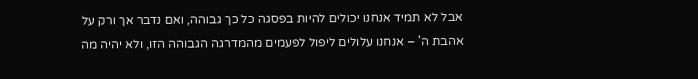אבל לא תמיד אנחנו יכולים להיות בפסגה כל כך גבוהה, ואם נדבר אך ורק על אהבת ה' – אנחנו עלולים ליפול לפעמים מהמדרגה הגבוהה הזו, ולא יהיה מה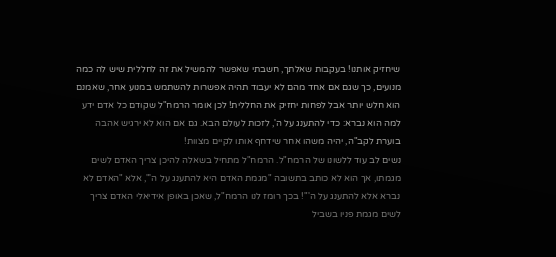שיחזיק אותנו! בעקבות שאלתך, חשבתי שאפשר להמשיל את זה לחללית שיש לה כמה מנועים, כך שגם אם אחד מהם לא יעבוד תהיה אפשרות להשתמש במנוע אחר, שאמנם הוא חלש יותר אבל לפחות יחזיק את החללית! לכן אומר הרמח"ל שקודם כל אדם ידע למה הוא נברא: כדי להתענג על ה', לזכות לעולם הבא. גם אם הוא לא ירגיש אהבה בוערת לקב"ה, יהיה משהו אחר שידחף אותו לקיים מצוות!
נשים לב עוד ללשונו של הרמח"ל. הרמח"ל מתחיל בשאלה להיכן צריך האדם לשים מגמתו, אך הוא לא כותב בתשובה "מגמת האדם היא להתענג על ה'", אלא "האדם לא נברא אלא להתענג על ה'"! בכך רומז לנו הרמח"ל, שאכן באופן אידיאלי האדם צריך לשים מגמת פניו בשביל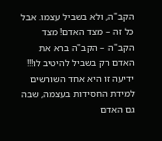הקב"ה, ולא בשביל עצמו. אבל כל זה – מצד האדם! מצד הקב"ה – הקב"ה ברא את האדם רק בשביל להיטיב לו!!! ידיעה זו היא אחד השורשים למידת החסידות בעצמה, שבה גם האדם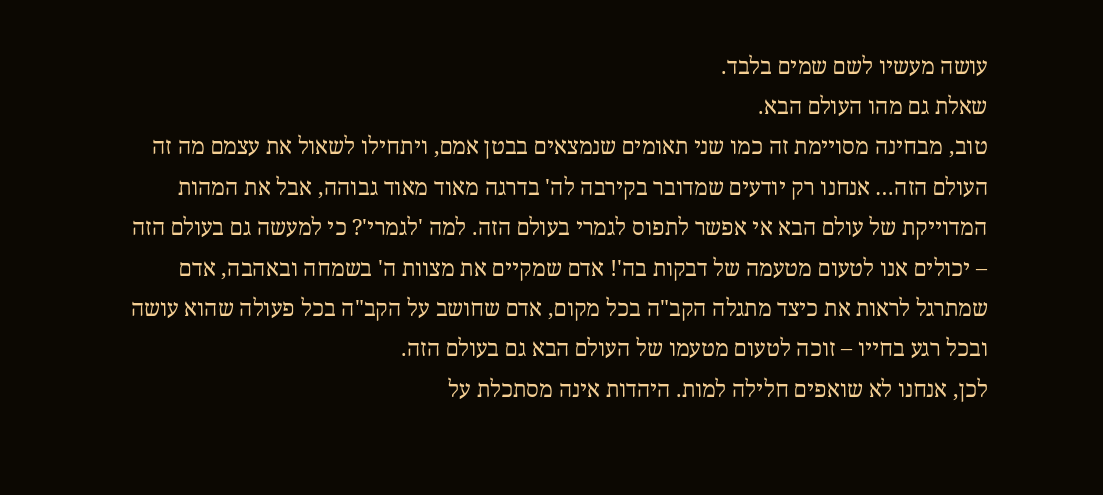עושה מעשיו לשם שמים בלבד.
שאלת גם מהו העולם הבא.
טוב, מבחינה מסויימת זה כמו שני תאומים שנמצאים בבטן אמם, ויתחילו לשאול את עצמם מה זה העולם הזה… אנחנו רק יודעים שמדובר בקירבה לה' בדרגה מאוד מאוד גבוהה, אבל את המהות המדוייקת של עולם הבא אי אפשר לתפוס לגמרי בעולם הזה. למה 'לגמרי'? כי למעשה גם בעולם הזה – יכולים אנו לטעום מטעמה של דבקות בה'! אדם שמקיים את מצוות ה' בשמחה ובאהבה, אדם שמתרגל לראות את כיצד מתגלה הקב"ה בכל מקום, אדם שחושב על הקב"ה בכל פעולה שהוא עושה ובכל רגע בחייו – זוכה לטעום מטעמו של העולם הבא גם בעולם הזה.
לכן, אנחנו לא שואפים חלילה למות. היהדות אינה מסתכלת על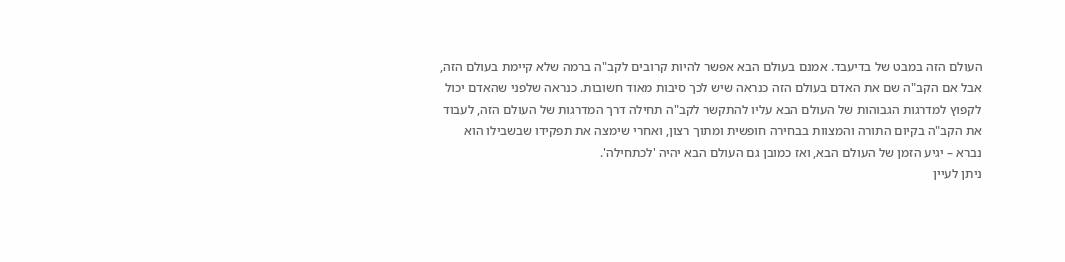העולם הזה במבט של בדיעבד. אמנם בעולם הבא אפשר להיות קרובים לקב"ה ברמה שלא קיימת בעולם הזה, אבל אם הקב"ה שם את האדם בעולם הזה כנראה שיש לכך סיבות מאוד חשובות. כנראה שלפני שהאדם יכול לקפוץ למדרגות הגבוהות של העולם הבא עליו להתקשר לקב"ה תחילה דרך המדרגות של העולם הזה, לעבוד את הקב"ה בקיום התורה והמצוות בבחירה חופשית ומתוך רצון, ואחרי שימצה את תפקידו שבשבילו הוא נברא – יגיע הזמן של העולם הבא, ואז כמובן גם העולם הבא יהיה 'לכתחילה'.
ניתן לעיין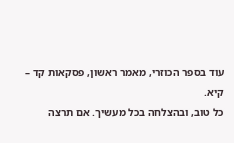עוד בספר הכוזרי, מאמר ראשון, פסקאות קד – קיא.
כל טוב, ובהצלחה בכל מעשיך. אם תרצה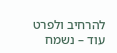להרחיב ולפרט עוד – נשמח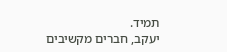תמיד.
יעקב, חברים מקשיבים